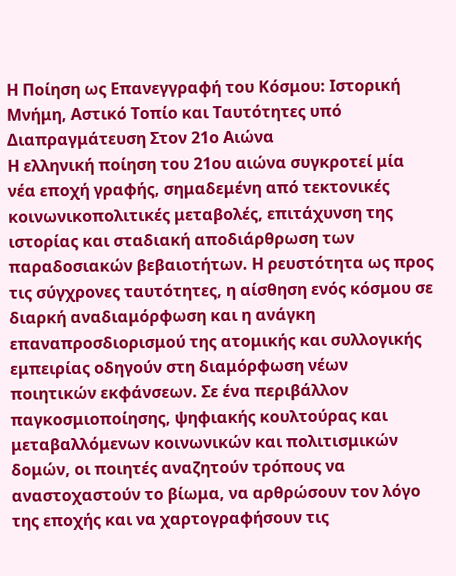Η Ποίηση ως Επανεγγραφή του Kόσμου: Ιστορική Μνήμη, Αστικό Τοπίο και Ταυτότητες υπό Διαπραγμάτευση Στον 21ο Αιώνα
Η ελληνική ποίηση του 21ου αιώνα συγκροτεί μία νέα εποχή γραφής, σημαδεμένη από τεκτονικές κοινωνικοπολιτικές μεταβολές, επιτάχυνση της ιστορίας και σταδιακή αποδιάρθρωση των παραδοσιακών βεβαιοτήτων. Η ρευστότητα ως προς τις σύγχρονες ταυτότητες, η αίσθηση ενός κόσμου σε διαρκή αναδιαμόρφωση και η ανάγκη επαναπροσδιορισμού της ατομικής και συλλογικής εμπειρίας οδηγούν στη διαμόρφωση νέων ποιητικών εκφάνσεων. Σε ένα περιβάλλον παγκοσμιοποίησης, ψηφιακής κουλτούρας και μεταβαλλόμενων κοινωνικών και πολιτισμικών δομών, οι ποιητές αναζητούν τρόπους να αναστοχαστούν το βίωμα, να αρθρώσουν τον λόγο της εποχής και να χαρτογραφήσουν τις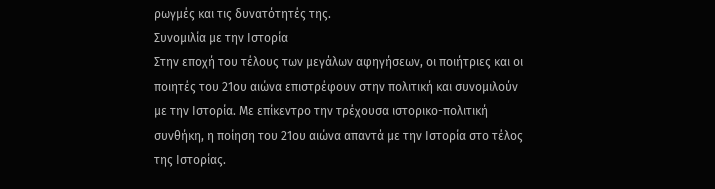ρωγμές και τις δυνατότητές της.
Συνομιλία με την Ιστορία
Στην εποχή του τέλους των μεγάλων αφηγήσεων, οι ποιήτριες και οι ποιητές του 21ου αιώνα επιστρέφουν στην πολιτική και συνομιλούν με την Ιστορία. Με επίκεντρο την τρέχουσα ιστορικο-πολιτική συνθήκη, η ποίηση τoυ 21ου αιώνα απαντά με την Ιστορία στο τέλος της Ιστορίας.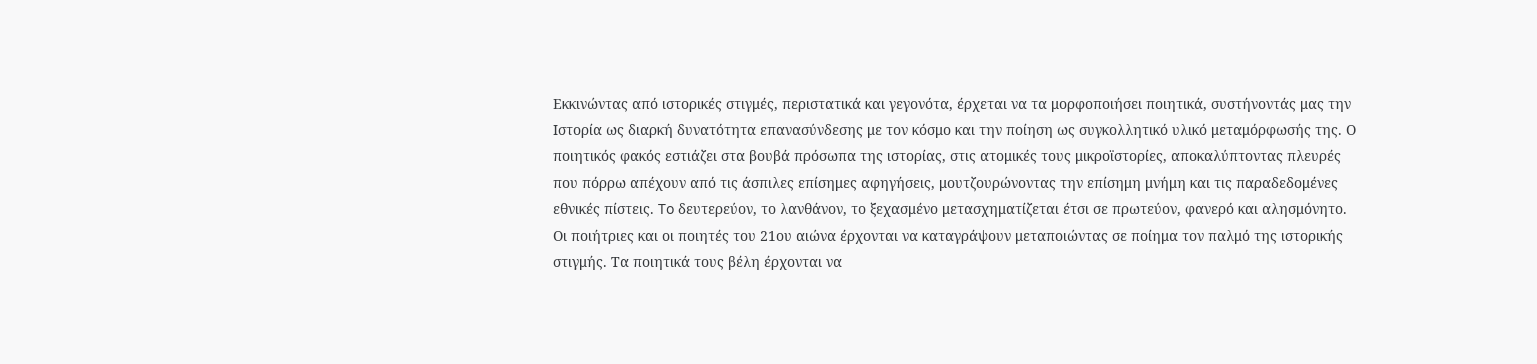Εκκινώντας από ιστορικές στιγμές, περιστατικά και γεγονότα, έρχεται να τα μορφοποιήσει ποιητικά, συστήνοντάς μας την Ιστορία ως διαρκή δυνατότητα επανασύνδεσης με τον κόσμο και την ποίηση ως συγκολλητικό υλικό μεταμόρφωσής της. Ο ποιητικός φακός εστιάζει στα βουβά πρόσωπα της ιστορίας, στις ατομικές τους μικροϊστορίες, αποκαλύπτοντας πλευρές που πόρρω απέχουν από τις άσπιλες επίσημες αφηγήσεις, μουτζουρώνοντας την επίσημη μνήμη και τις παραδεδομένες εθνικές πίστεις. To δευτερεύον, το λανθάνον, το ξεχασμένο μετασχηματίζεται έτσι σε πρωτεύον, φανερό και αλησμόνητο.
Οι ποιήτριες και οι ποιητές του 21ου αιώνα έρχονται να καταγράψουν μεταποιώντας σε ποίημα τον παλμό της ιστορικής στιγμής. Τα ποιητικά τους βέλη έρχονται να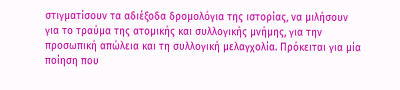στιγματίσουν τα αδιέξοδα δρομολόγια της ιστορίας, να μιλήσουν για το τραύμα της ατομικής και συλλογικής μνήμης, για την προσωπική απώλεια και τη συλλογική μελαγχολία. Πρόκειται για μία ποίηση που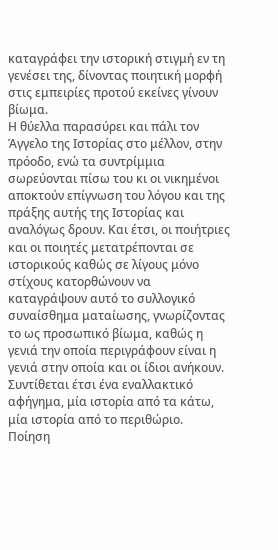καταγράφει την ιστορική στιγμή εν τη γενέσει της, δίνοντας ποιητική μορφή στις εμπειρίες προτού εκείνες γίνουν βίωμα.
Η θύελλα παρασύρει και πάλι τον Άγγελο της Ιστορίας στο μέλλον, στην πρόοδο, ενώ τα συντρίμμια σωρεύονται πίσω του κι οι νικημένοι αποκτούν επίγνωση του λόγου και της πράξης αυτής της Ιστορίας και αναλόγως δρουν. Και έτσι, οι ποιήτριες και οι ποιητές μετατρέπονται σε ιστορικούς καθώς σε λίγους μόνο στίχους κατορθώνουν να καταγράψουν αυτό το συλλογικό συναίσθημα ματαίωσης, γνωρίζοντας το ως προσωπικό βίωμα, καθώς η γενιά την οποία περιγράφουν είναι η γενιά στην οποία και οι ίδιοι ανήκουν. Συντίθεται έτσι ένα εναλλακτικό αφήγημα, μία ιστορία από τα κάτω, μία ιστορία από το περιθώριο.
Ποίηση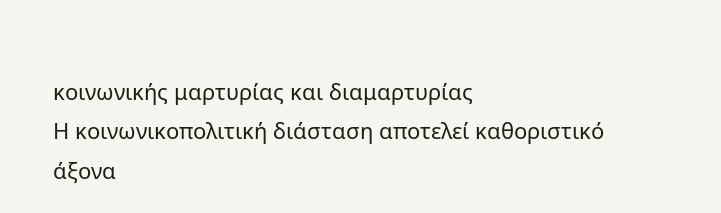κοινωνικής μαρτυρίας και διαμαρτυρίας
Η κοινωνικοπολιτική διάσταση αποτελεί καθοριστικό άξονα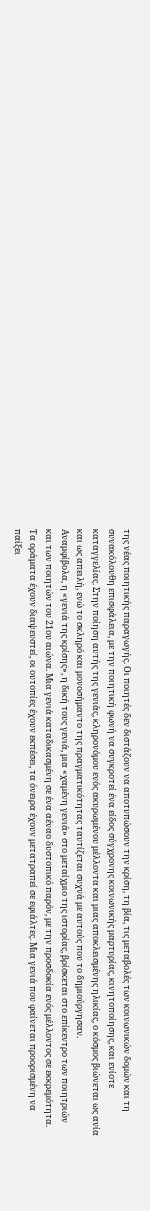της νέας ποιητικής παραγωγής. Οι ποιητές δεν διστάζουν να αποτυπώσουν την κρίση, τη βία, τις μεταβολές των κοινωνικών δομών και τη συνακόλουθη επισφάλεια, με την ποιητική φωνή να συγκροτεί ένα είδος σύγχρονης κοινωνικής μαρτυρίας, κινητοποίησης, και ενίοτε καταγγελίας. Στην ποίηση αυτής της γενιάς, κληρονόμου ενός ακυρωμένου μέλλοντα και μιας αποκλεισμένης ηλικίας, ο κόσμος βιώνεται ως ανία και ως απειλή, ενώ το σκληρό και μονοσήμαντο της πραγματικότητας ταυτίζεται συχνά με αυτούς που το δημιούργησαν.
Αναμφίβολα, η «γενιά της κρίσης», η δική τους γενιά, μια «χαμένη γενιά» στο μεταίχμιο της ιστορίας, βρίσκεται στο επίκεντρο των ποιητριών και των ποιητών του 21ου αιώνα. Μια γενιά καταδικασμένη σε ένα αέναο δυστοπικό παρόν, με την προσδοκία ενός μέλλοντος σε εκκρεμότητα. Τα οράματα έχουν διαψευστεί, οι ουτοπίες έχουν εκπέσει, τα όνειρα έχουν μετατραπεί σε εφιάλτες. Μια γενιά που φαίνεται προορισμένη να παίξει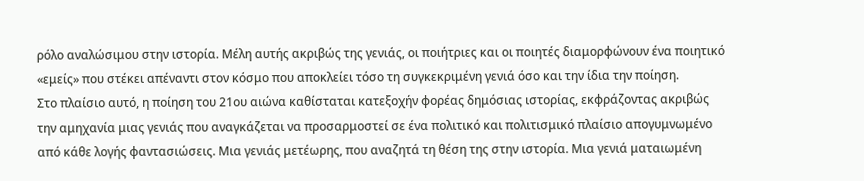ρόλο αναλώσιμου στην ιστορία. Μέλη αυτής ακριβώς της γενιάς, οι ποιήτριες και οι ποιητές διαμορφώνουν ένα ποιητικό «εμείς» που στέκει απέναντι στον κόσμο που αποκλείει τόσο τη συγκεκριμένη γενιά όσο και την ίδια την ποίηση.
Στο πλαίσιο αυτό, η ποίηση του 21ου αιώνα καθίσταται κατεξοχήν φορέας δημόσιας ιστορίας, εκφράζοντας ακριβώς την αμηχανία μιας γενιάς που αναγκάζεται να προσαρμοστεί σε ένα πολιτικό και πολιτισμικό πλαίσιο απογυμνωμένο από κάθε λογής φαντασιώσεις. Μια γενιάς μετέωρης, που αναζητά τη θέση της στην ιστορία. Μια γενιά ματαιωμένη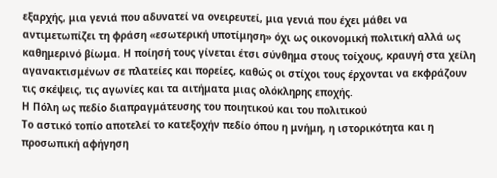εξαρχής, μια γενιά που αδυνατεί να ονειρευτεί, μια γενιά που έχει μάθει να αντιμετωπίζει τη φράση «εσωτερική υποτίμηση» όχι ως οικονομική πολιτική αλλά ως καθημερινό βίωμα. Η ποίησή τους γίνεται έτσι σύνθημα στους τοίχους, κραυγή στα χείλη αγανακτισμένων σε πλατείες και πορείες, καθώς οι στίχοι τους έρχονται να εκφράζουν τις σκέψεις, τις αγωνίες και τα αιτήματα μιας ολόκληρης εποχής.
Η Πόλη ως πεδίο διαπραγμάτευσης του ποιητικού και του πολιτικού
Το αστικό τοπίο αποτελεί το κατεξοχήν πεδίο όπου η μνήμη, η ιστορικότητα και η προσωπική αφήγηση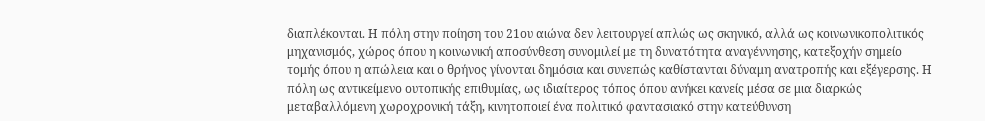διαπλέκονται. Η πόλη στην ποίηση του 21ου αιώνα δεν λειτουργεί απλώς ως σκηνικό, αλλά ως κοινωνικοπολιτικός μηχανισμός, χώρος όπου η κοινωνική αποσύνθεση συνομιλεί με τη δυνατότητα αναγέννησης, κατεξοχήν σημείο τομής όπου η απώλεια και ο θρήνος γίνονται δημόσια και συνεπώς καθίστανται δύναμη ανατροπής και εξέγερσης. Η πόλη ως αντικείμενο ουτοπικής επιθυμίας, ως ιδιαίτερος τόπος όπου ανήκει κανείς μέσα σε μια διαρκώς μεταβαλλόμενη χωροχρονική τάξη, κινητοποιεί ένα πολιτικό φαντασιακό στην κατεύθυνση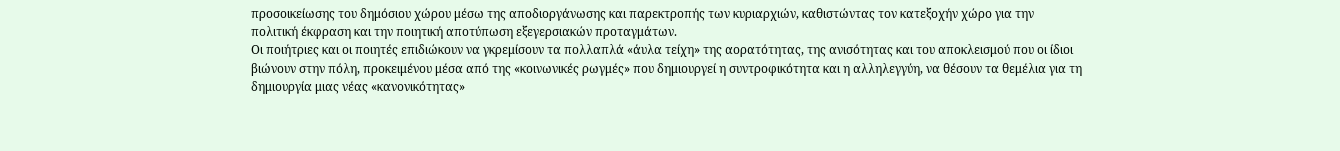προσοικείωσης του δημόσιου χώρου μέσω της αποδιοργάνωσης και παρεκτροπής των κυριαρχιών, καθιστώντας τον κατεξοχήν χώρο για την πολιτική έκφραση και την ποιητική αποτύπωση εξεγερσιακών προταγμάτων.
Οι ποιήτριες και οι ποιητές επιδιώκουν να γκρεμίσουν τα πολλαπλά «άυλα τείχη» της αορατότητας, της ανισότητας και του αποκλεισμού που οι ίδιοι βιώνουν στην πόλη, προκειμένου μέσα από της «κοινωνικές ρωγμές» που δημιουργεί η συντροφικότητα και η αλληλεγγύη, να θέσουν τα θεμέλια για τη δημιουργία μιας νέας «κανονικότητας»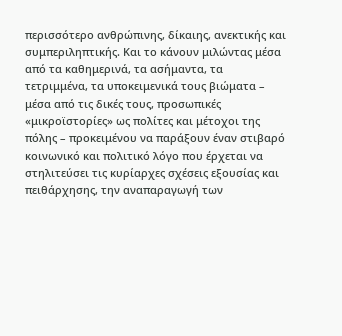περισσότερο ανθρώπινης, δίκαιης, ανεκτικής και συμπεριληπτικής. Και το κάνουν μιλώντας μέσα από τα καθημερινά, τα ασήμαντα, τα τετριμμένα, τα υποκειμενικά τους βιώματα – μέσα από τις δικές τους, προσωπικές «μικροϊστορίες» ως πολίτες και μέτοχοι της πόλης – προκειμένου να παράξουν έναν στιβαρό κοινωνικό και πολιτικό λόγο που έρχεται να στηλιτεύσει τις κυρίαρχες σχέσεις εξουσίας και πειθάρχησης, την αναπαραγωγή των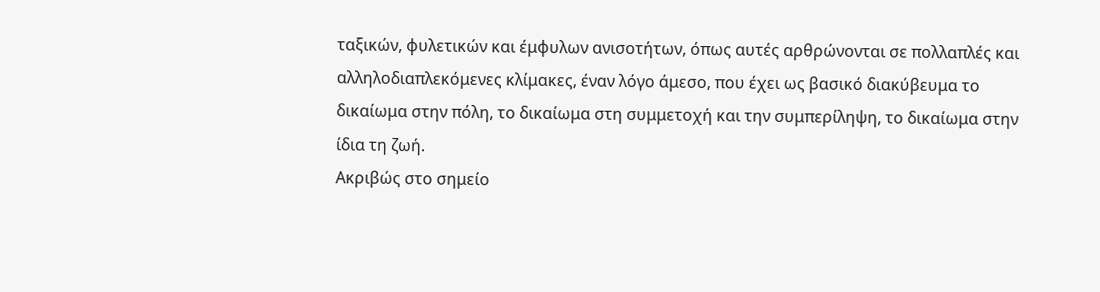ταξικών, φυλετικών και έμφυλων ανισοτήτων, όπως αυτές αρθρώνονται σε πολλαπλές και αλληλοδιαπλεκόμενες κλίμακες, έναν λόγο άμεσo, που έχει ως βασικό διακύβευμα το δικαίωμα στην πόλη, το δικαίωμα στη συμμετοχή και την συμπερίληψη, το δικαίωμα στην ίδια τη ζωή.
Ακριβώς στο σημείο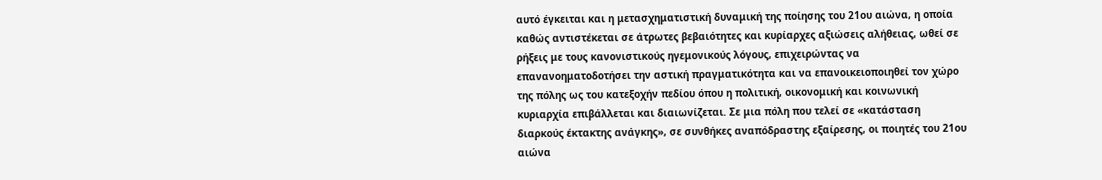αυτό έγκειται και η μετασχηματιστική δυναμική της ποίησης του 21ου αιώνα, η οποία καθώς αντιστέκεται σε άτρωτες βεβαιότητες και κυρίαρχες αξιώσεις αλήθειας, ωθεί σε ρήξεις με τους κανονιστικούς ηγεμονικούς λόγους, επιχειρώντας να επανανοηματοδοτήσει την αστική πραγματικότητα και να επανοικειοποιηθεί τον χώρο της πόλης ως του κατεξοχήν πεδίου όπου η πολιτική, οικονομική και κοινωνική κυριαρχία επιβάλλεται και διαιωνίζεται. Σε μια πόλη που τελεί σε «κατάσταση διαρκούς έκτακτης ανάγκης», σε συνθήκες αναπόδραστης εξαίρεσης, οι ποιητές του 21ου αιώνα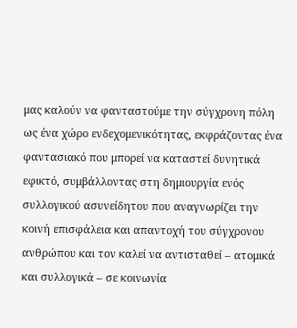μας καλούν να φανταστούμε την σύγχρονη πόλη ως ένα χώρο ενδεχομενικότητας, εκφράζοντας ένα φαντασιακό που μπορεί να καταστεί δυνητικά εφικτό, συμβάλλοντας στη δημιουργία ενός συλλογικού ασυνείδητου που αναγνωρίζει την κοινή επισφάλεια και απαντοχή του σύγχρονου ανθρώπου και τον καλεί να αντισταθεί – ατομικά και συλλογικά – σε κοινωνία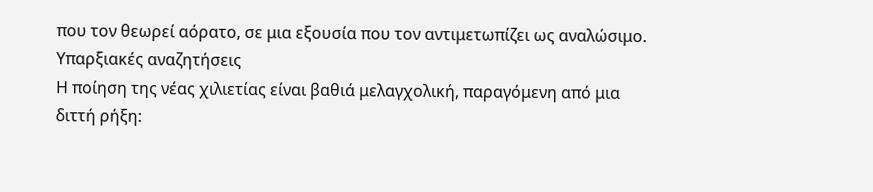που τον θεωρεί αόρατο, σε μια εξουσία που τον αντιμετωπίζει ως αναλώσιμο.
Υπαρξιακές αναζητήσεις
Η ποίηση της νέας χιλιετίας είναι βαθιά μελαγχολική, παραγόμενη από μια διττή ρήξη: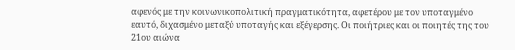αφενός με την κοινωνικοπολιτική πραγματικότητα, αφετέρου με τον υποταγμένο εαυτό, διχασμένο μεταξύ υποταγής και εξέγερσης. Οι ποιήτριες και οι ποιητές της του 21ου αιώνα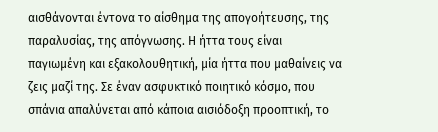αισθάνονται έντονα το αίσθημα της απογοήτευσης, της παραλυσίας, της απόγνωσης. Η ήττα τους είναι παγιωμένη και εξακολουθητική, μία ήττα που μαθαίνεις να ζεις μαζί της. Σε έναν ασφυκτικό ποιητικό κόσμο, που σπάνια απαλύνεται από κάποια αισιόδοξη προοπτική, το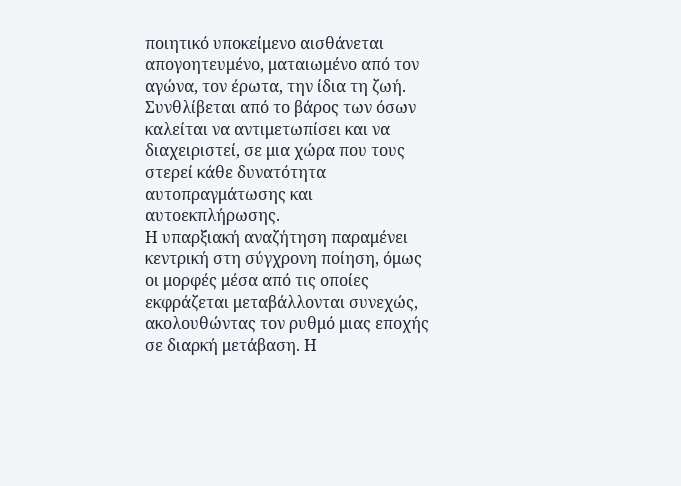ποιητικό υποκείμενο αισθάνεται απογοητευμένο, ματαιωμένο από τον αγώνα, τον έρωτα, την ίδια τη ζωή. Συνθλίβεται από το βάρος των όσων καλείται να αντιμετωπίσει και να διαχειριστεί, σε μια χώρα που τους στερεί κάθε δυνατότητα αυτοπραγμάτωσης και αυτοεκπλήρωσης.
Η υπαρξιακή αναζήτηση παραμένει κεντρική στη σύγχρονη ποίηση, όμως οι μορφές μέσα από τις οποίες εκφράζεται μεταβάλλονται συνεχώς, ακολουθώντας τον ρυθμό μιας εποχής σε διαρκή μετάβαση. Η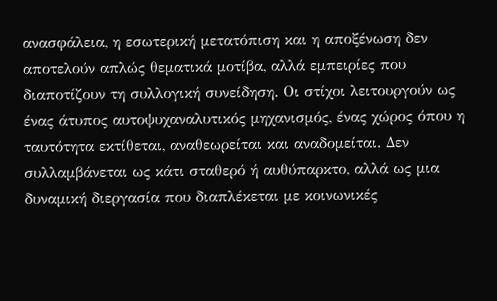ανασφάλεια, η εσωτερική μετατόπιση και η αποξένωση δεν αποτελούν απλώς θεματικά μοτίβα, αλλά εμπειρίες που διαποτίζουν τη συλλογική συνείδηση. Οι στίχοι λειτουργούν ως ένας άτυπος αυτοψυχαναλυτικός μηχανισμός, ένας χώρος όπου η ταυτότητα εκτίθεται, αναθεωρείται και αναδομείται. Δεν συλλαμβάνεται ως κάτι σταθερό ή αυθύπαρκτο, αλλά ως μια δυναμική διεργασία που διαπλέκεται με κοινωνικές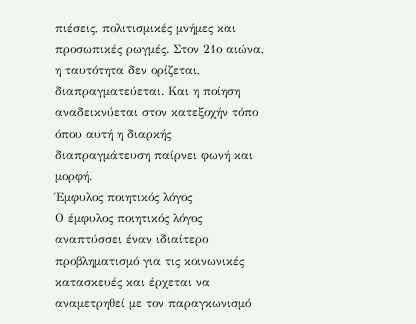πιέσεις, πολιτισμικές μνήμες και προσωπικές ρωγμές. Στον 21ο αιώνα, η ταυτότητα δεν ορίζεται, διαπραγματεύεται. Και η ποίηση αναδεικνύεται στον κατεξοχήν τόπο όπου αυτή η διαρκής διαπραγμάτευση παίρνει φωνή και μορφή.
Έμφυλος ποιητικός λόγος
Ο έμφυλος ποιητικός λόγος αναπτύσσει έναν ιδιαίτερο προβληματισμό για τις κοινωνικές κατασκευές και έρχεται να αναμετρηθεί με τον παραγκωνισμό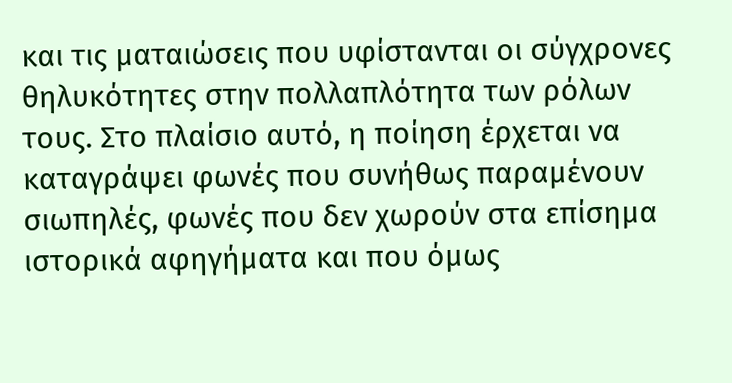και τις ματαιώσεις που υφίστανται οι σύγχρονες θηλυκότητες στην πολλαπλότητα των ρόλων τους. Στο πλαίσιο αυτό, η ποίηση έρχεται να καταγράψει φωνές που συνήθως παραμένουν σιωπηλές, φωνές που δεν χωρούν στα επίσημα ιστορικά αφηγήματα και που όμως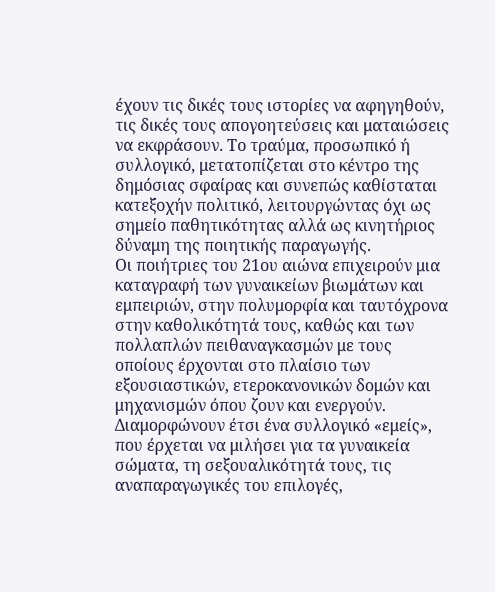έχουν τις δικές τους ιστορίες να αφηγηθούν, τις δικές τους απογοητεύσεις και ματαιώσεις να εκφράσουν. Το τραύμα, προσωπικό ή συλλογικό, μετατοπίζεται στο κέντρο της δημόσιας σφαίρας και συνεπώς καθίσταται κατεξοχήν πολιτικό, λειτουργώντας όχι ως σημείο παθητικότητας αλλά ως κινητήριος δύναμη της ποιητικής παραγωγής.
Οι ποιήτριες του 21ου αιώνα επιχειρούν μια καταγραφή των γυναικείων βιωμάτων και εμπειριών, στην πολυμορφία και ταυτόχρονα στην καθολικότητά τους, καθώς και των πολλαπλών πειθαναγκασμών με τους οποίους έρχονται στο πλαίσιο των εξουσιαστικών, ετεροκανονικών δομών και μηχανισμών όπου ζουν και ενεργούν. Διαμορφώνουν έτσι ένα συλλογικό «εμείς», που έρχεται να μιλήσει για τα γυναικεία σώματα, τη σεξουαλικότητά τους, τις αναπαραγωγικές του επιλογές,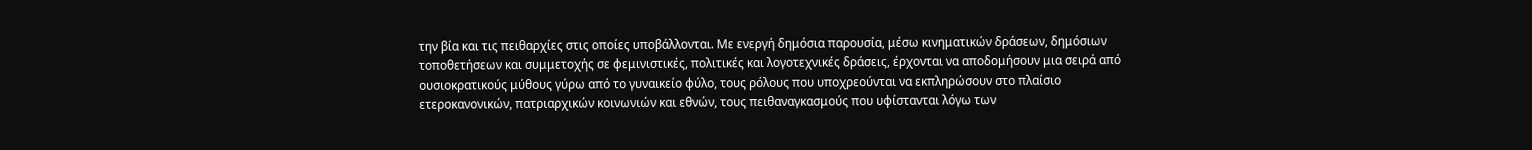την βία και τις πειθαρχίες στις οποίες υποβάλλονται. Με ενεργή δημόσια παρουσία, μέσω κινηματικών δράσεων, δημόσιων τοποθετήσεων και συμμετοχής σε φεμινιστικές, πολιτικές και λογοτεχνικές δράσεις, έρχονται να αποδομήσουν μια σειρά από ουσιοκρατικούς μύθους γύρω από το γυναικείο φύλο, τους ρόλους που υποχρεούνται να εκπληρώσουν στο πλαίσιο ετεροκανονικών, πατριαρχικών κοινωνιών και εθνών, τους πειθαναγκασμούς που υφίστανται λόγω των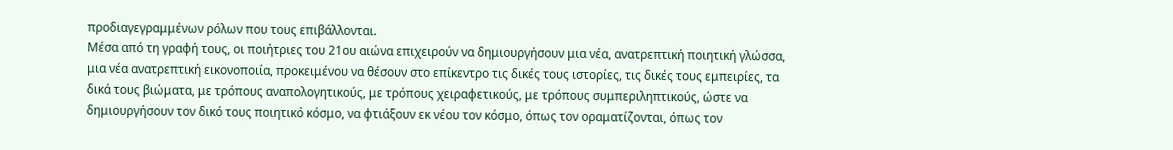προδιαγεγραμμένων ρόλων που τους επιβάλλονται.
Μέσα από τη γραφή τους, οι ποιήτριες του 21ου αιώνα επιχειρούν να δημιουργήσουν μια νέα, ανατρεπτική ποιητική γλώσσα, μια νέα ανατρεπτική εικονοποιία, προκειμένου να θέσουν στο επίκεντρο τις δικές τους ιστορίες, τις δικές τους εμπειρίες, τα δικά τους βιώματα, με τρόπους αναπολογητικούς, με τρόπους χειραφετικούς, με τρόπους συμπεριληπτικούς, ώστε να δημιουργήσουν τον δικό τους ποιητικό κόσμο, να φτιάξουν εκ νέου τον κόσμο, όπως τον οραματίζονται, όπως τον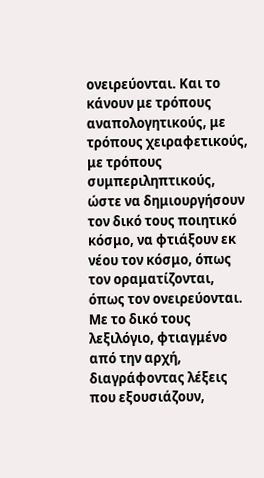ονειρεύονται. Και το κάνουν με τρόπους αναπολογητικούς, με τρόπους χειραφετικούς, με τρόπους συμπεριληπτικούς, ώστε να δημιουργήσουν τον δικό τους ποιητικό κόσμο, να φτιάξουν εκ νέου τον κόσμο, όπως τον οραματίζονται, όπως τον ονειρεύονται. Με το δικό τους λεξιλόγιο, φτιαγμένο από την αρχή, διαγράφοντας λέξεις που εξουσιάζουν,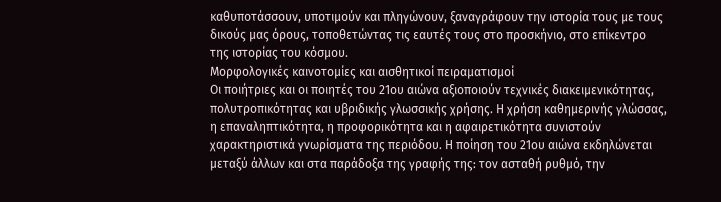καθυποτάσσουν, υποτιμούν και πληγώνουν, ξαναγράφουν την ιστορία τους με τους δικούς μας όρους, τοποθετώντας τις εαυτές τους στο προσκήνιο, στο επίκεντρο της ιστορίας του κόσμου.
Μορφολογικές καινοτομίες και αισθητικοί πειραματισμοί
Οι ποιήτριες και οι ποιητές του 21ου αιώνα αξιοποιούν τεχνικές διακειμενικότητας, πολυτροπικότητας και υβριδικής γλωσσικής χρήσης. Η χρήση καθημερινής γλώσσας, η επαναληπτικότητα, η προφορικότητα και η αφαιρετικότητα συνιστούν χαρακτηριστικά γνωρίσματα της περιόδου. Η ποίηση του 21ου αιώνα εκδηλώνεται μεταξύ άλλων και στα παράδοξα της γραφής της: τον ασταθή ρυθμό, την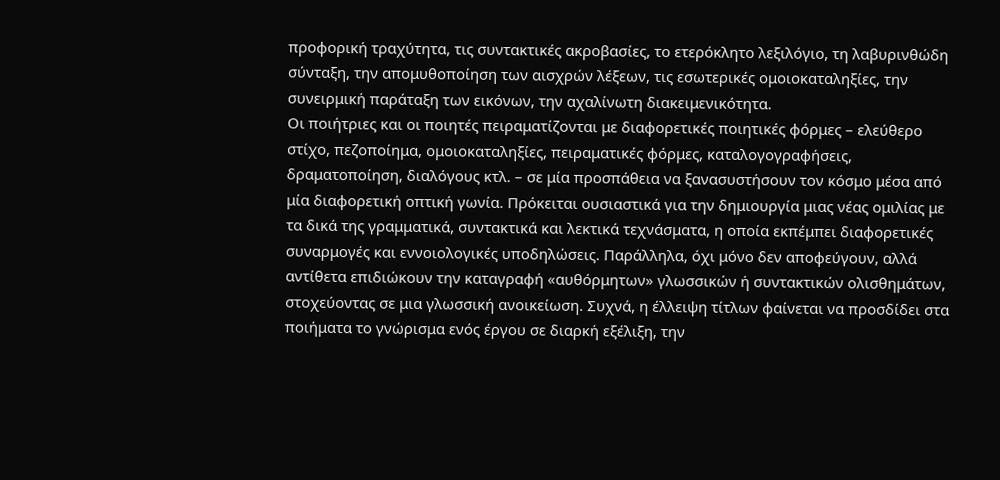προφορική τραχύτητα, τις συντακτικές ακροβασίες, το ετερόκλητο λεξιλόγιο, τη λαβυρινθώδη σύνταξη, την απομυθοποίηση των αισχρών λέξεων, τις εσωτερικές ομοιοκαταληξίες, την συνειρμική παράταξη των εικόνων, την αχαλίνωτη διακειμενικότητα.
Οι ποιήτριες και οι ποιητές πειραματίζονται με διαφορετικές ποιητικές φόρμες – ελεύθερο στίχο, πεζοποίημα, ομοιοκαταληξίες, πειραματικές φόρμες, καταλογογραφήσεις, δραματοποίηση, διαλόγους κτλ. – σε μία προσπάθεια να ξανασυστήσουν τον κόσμο μέσα από μία διαφορετική οπτική γωνία. Πρόκειται ουσιαστικά για την δημιουργία μιας νέας ομιλίας με τα δικά της γραμματικά, συντακτικά και λεκτικά τεχνάσματα, η οποία εκπέμπει διαφορετικές συναρμογές και εννοιολογικές υποδηλώσεις. Παράλληλα, όχι μόνο δεν αποφεύγουν, αλλά αντίθετα επιδιώκουν την καταγραφή «αυθόρμητων» γλωσσικών ή συντακτικών ολισθημάτων, στοχεύοντας σε μια γλωσσική ανοικείωση. Συχνά, η έλλειψη τίτλων φαίνεται να προσδίδει στα ποιήματα το γνώρισμα ενός έργου σε διαρκή εξέλιξη, την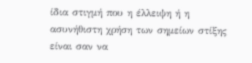ίδια στιγμή που η έλλειψη ή η ασυνήθιστη χρήση των σημείων στίξης είναι σαν να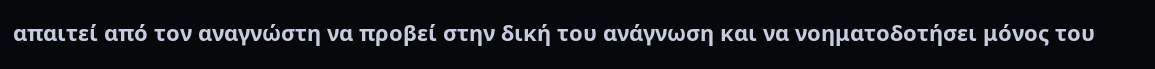απαιτεί από τον αναγνώστη να προβεί στην δική του ανάγνωση και να νοηματοδοτήσει μόνος του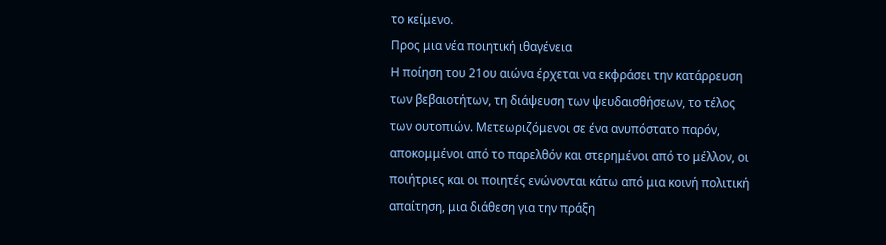το κείμενο.
Προς μια νέα ποιητική ιθαγένεια
Η ποίηση του 21ου αιώνα έρχεται να εκφράσει την κατάρρευση των βεβαιοτήτων, τη διάψευση των ψευδαισθήσεων, το τέλος των ουτοπιών. Μετεωριζόμενοι σε ένα ανυπόστατο παρόν, αποκομμένοι από το παρελθόν και στερημένοι από το μέλλον, οι ποιήτριες και οι ποιητές ενώνονται κάτω από μια κοινή πολιτική απαίτηση, μια διάθεση για την πράξη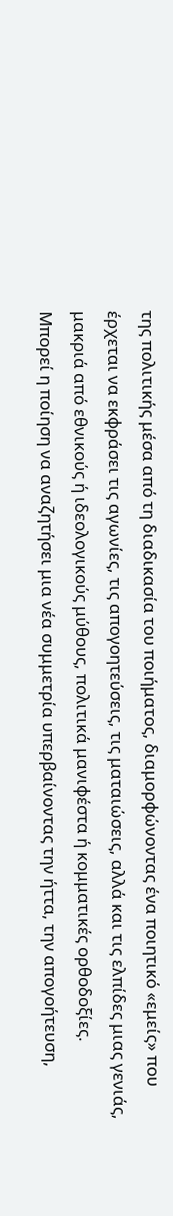της πολιτικής μέσα από τη διαδικασία του ποιήματος, διαμορφώνοντας ένα ποιητικό «εμείς» που έρχεται να εκφράσει τις αγωνίες, τις απογοητεύσεις, τις ματαιώσεις, αλλά και τις ελπίδες μιας γενιάς, μακριά από εθνικούς ή ιδεολογικούς μύθους, πολιτικά μανιφέστα ή κομματικές ορθοδοξίες.
Μπορεί η ποίηση να αναζητήσει μια νέα συμμετρία υπερβαίνοντας την ήττα, την απογοήτευση,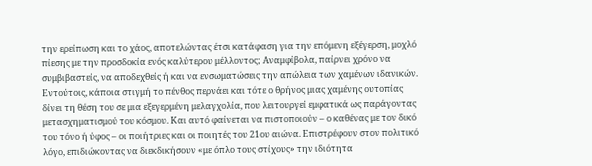την ερείπωση και το χάος, αποτελώντας έτσι κατάφαση για την επόμενη εξέγερση, μοχλό πίεσης με την προσδοκία ενός καλύτερου μέλλοντος; Αναμφίβολα, παίρνει χρόνο να συμβιβαστείς, να αποδεχθείς ή και να ενσωματώσεις την απώλεια των χαμένων ιδανικών. Εντούτοις, κάποια στιγμή το πένθος περνάει και τότε ο θρήνος μιας χαμένης ουτοπίας δίνει τη θέση του σε μια εξεγερμένη μελαγχολία, που λειτουργεί εμφατικά ως παράγοντας μετασχηματισμού του κόσμου. Και αυτό φαίνεται να πιστοποιούν – ο καθένας με τον δικό του τόνο ή ύφος – οι ποιήτριες και οι ποιητές του 21ου αιώνα. Επιστρέφουν στον πολιτικό λόγο, επιδιώκοντας να διεκδικήσουν «με όπλο τους στίχους» την ιδιότητα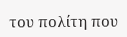του πολίτη που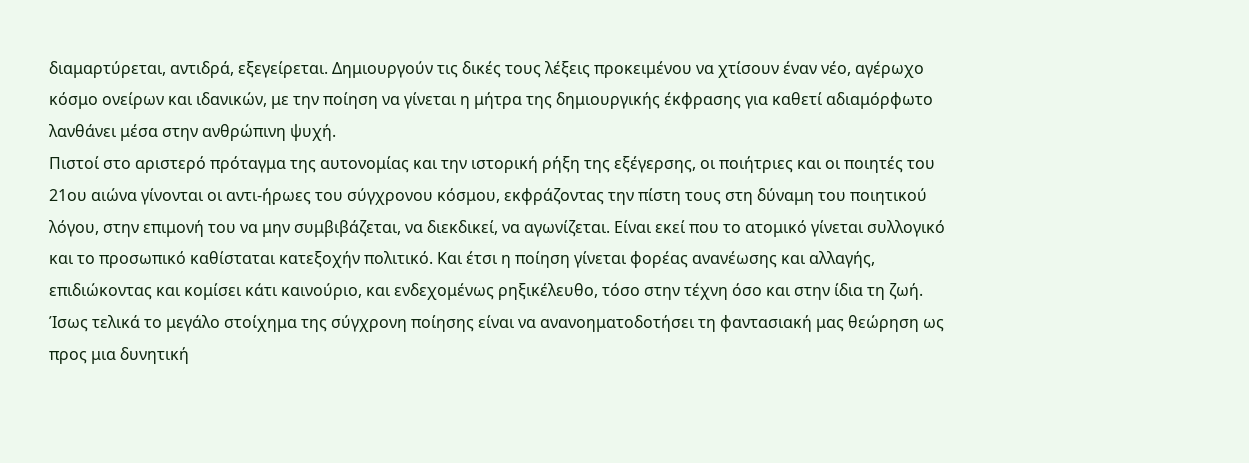διαμαρτύρεται, αντιδρά, εξεγείρεται. Δημιουργούν τις δικές τους λέξεις προκειμένου να χτίσουν έναν νέο, αγέρωχο κόσμο ονείρων και ιδανικών, με την ποίηση να γίνεται η μήτρα της δημιουργικής έκφρασης για καθετί αδιαμόρφωτο λανθάνει μέσα στην ανθρώπινη ψυχή.
Πιστοί στο αριστερό πρόταγμα της αυτονομίας και την ιστορική ρήξη της εξέγερσης, οι ποιήτριες και οι ποιητές του 21ου αιώνα γίνονται οι αντι-ήρωες του σύγχρονου κόσμου, εκφράζοντας την πίστη τους στη δύναμη του ποιητικού λόγου, στην επιμονή του να μην συμβιβάζεται, να διεκδικεί, να αγωνίζεται. Είναι εκεί που το ατομικό γίνεται συλλογικό και το προσωπικό καθίσταται κατεξοχήν πολιτικό. Και έτσι η ποίηση γίνεται φορέας ανανέωσης και αλλαγής, επιδιώκοντας και κομίσει κάτι καινούριο, και ενδεχομένως ρηξικέλευθο, τόσο στην τέχνη όσο και στην ίδια τη ζωή. Ίσως τελικά το μεγάλο στοίχημα της σύγχρονη ποίησης είναι να ανανοηματοδοτήσει τη φαντασιακή μας θεώρηση ως προς μια δυνητική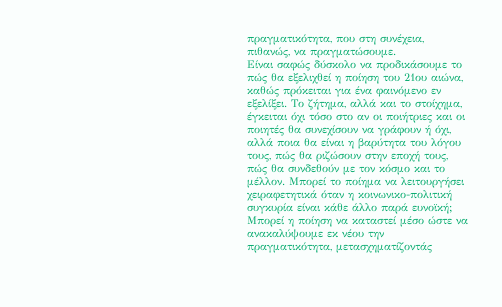πραγματικότητα, που στη συνέχεια, πιθανώς, να πραγματώσουμε.
Είναι σαφώς δύσκολο να προδικάσουμε το πώς θα εξελιχθεί η ποίηση του 21ου αιώνα, καθώς πρόκειται για ένα φαινόμενο εν εξελίξει. Το ζήτημα, αλλά και το στοίχημα, έγκειται όχι τόσο στο αν οι ποιήτριες και οι ποιητές θα συνεχίσουν να γράφουν ή όχι, αλλά ποια θα είναι η βαρύτητα του λόγου τους, πώς θα ριζώσουν στην εποχή τους, πώς θα συνδεθούν με τον κόσμο και το μέλλον. Μπορεί το ποίημα να λειτουργήσει χειραφετητικά όταν η κοινωνικο-πολιτική συγκυρία είναι κάθε άλλο παρά ευνοϊκή; Μπορεί η ποίηση να καταστεί μέσο ώστε να ανακαλύψουμε εκ νέου την πραγματικότητα, μετασχηματίζοντάς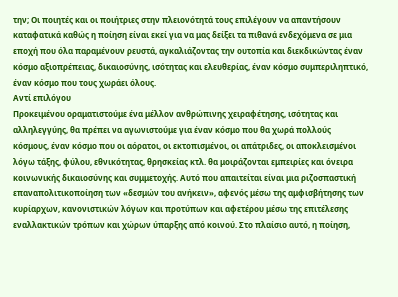την; Οι ποιητές και οι ποιήτριες στην πλειονότητά τους επιλέγουν να απαντήσουν καταφατικά καθώς η ποίηση είναι εκεί για να μας δείξει τα πιθανά ενδεχόμενα σε μια εποχή που όλα παραμένουν ρευστά, αγκαλιάζοντας την ουτοπία και διεκδικώντας έναν κόσμο αξιοπρέπειας, δικαιοσύνης, ισότητας και ελευθερίας, έναν κόσμο συμπεριληπτικό, έναν κόσμο που τους χωράει όλους.
Αντί επιλόγου
Προκειμένου οραματιστούμε ένα μέλλον ανθρώπινης χειραφέτησης, ισότητας και αλληλεγγύης, θα πρέπει να αγωνιστούμε για έναν κόσμο που θα χωρά πολλούς κόσμους, έναν κόσμο που οι αόρατοι, οι εκτοπισμένοι, οι απάτριδες, οι αποκλεισμένοι λόγω τάξης, φύλου, εθνικότητας, θρησκείας κτλ. θα μοιράζονται εμπειρίες και όνειρα κοινωνικής δικαιοσύνης και συμμετοχής. Αυτό που απαιτείται είναι μια ριζοσπαστική επαναπολιτικοποίηση των «δεσμών του ανήκειν», αφενός μέσω της αμφισβήτησης των κυρίαρχων, κανονιστικών λόγων και προτύπων και αφετέρου μέσω της επιτέλεσης εναλλακτικών τρόπων και χώρων ύπαρξης από κοινού. Στο πλαίσιο αυτό, η ποίηση,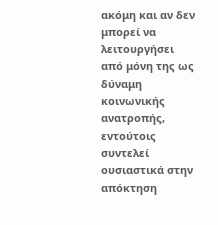ακόμη και αν δεν μπορεί να λειτουργήσει από μόνη της ως δύναμη κοινωνικής ανατροπής, εντούτοις συντελεί ουσιαστικά στην απόκτηση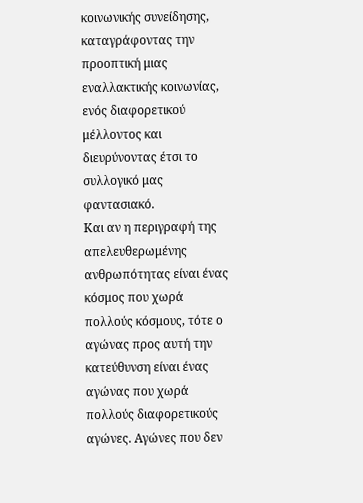κοινωνικής συνείδησης, καταγράφοντας την προοπτική μιας εναλλακτικής κοινωνίας, ενός διαφορετικού μέλλοντος και διευρύνοντας έτσι το συλλογικό μας φαντασιακό.
Και αν η περιγραφή της απελευθερωμένης ανθρωπότητας είναι ένας κόσμος που χωρά πολλούς κόσμους, τότε ο αγώνας προς αυτή την κατεύθυνση είναι ένας αγώνας που χωρά πολλούς διαφορετικούς αγώνες. Αγώνες που δεν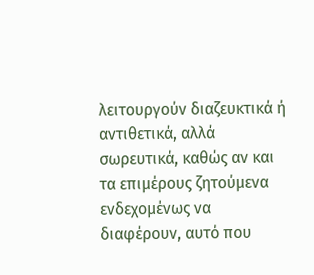λειτουργούν διαζευκτικά ή αντιθετικά, αλλά σωρευτικά, καθώς αν και τα επιμέρους ζητούμενα ενδεχομένως να διαφέρουν, αυτό που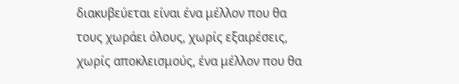διακυβεύεται είναι ένα μέλλον που θα τους χωράει όλους, χωρίς εξαιρέσεις, χωρίς αποκλεισμούς, ένα μέλλον που θα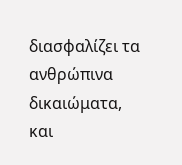διασφαλίζει τα ανθρώπινα δικαιώματα, και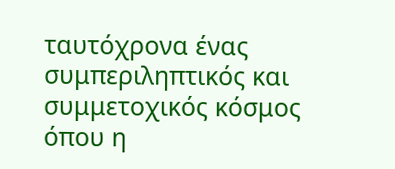ταυτόχρονα ένας συμπεριληπτικός και συμμετοχικός κόσμος όπου η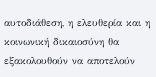αυτοδιάθεση, η ελευθερία και η κοινωνική δικαιοσύνη θα εξακολουθούν να αποτελούν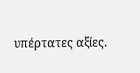υπέρτατες αξίες.